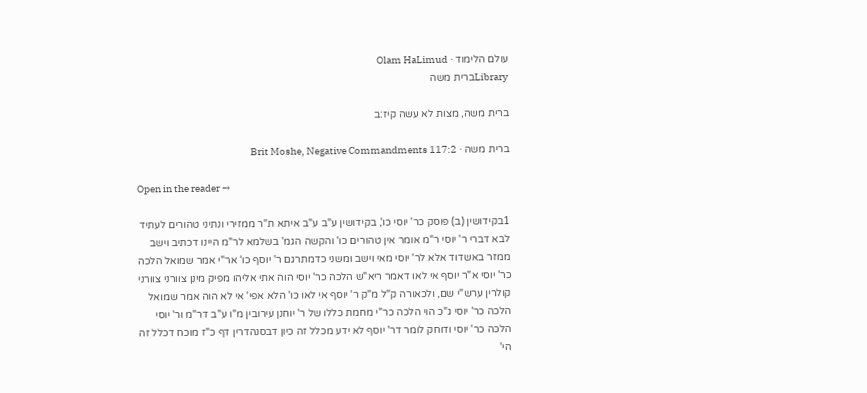עולם הלימוד · Olam HaLimud
Libraryברית משה

ברית משה, מצות לא עשה קיז:ב

ברית משה · Brit Moshe, Negative Commandments 117:2

Open in the reader →

1בקידושין (ב) פוסק כר' יוסי כו', בקידושין ע"ב ע"ב איתא ת"ר ממזירי ונתיני טהורים לעתיד לבא דברי ר' יוסי ר"מ אומר אין טהורים כו' והקשה הגמ' בשלמא לר"מ היינו דכתיב וישב ממזר באשדוד אלא לר' יוסי מאי וישב ומשני כדמתרגם ר' יוסף כו' אר"י אמר שמואל הלכה כר' יוסי א"ר יוסף אי לאו דאמר ריא"ש הלכה כר' יוסי הוה אתי אליהו מפיק מינן צוורני צוורני קולרין ערש"י שם, ולכאורה ק"ל מ"ק ר' יוסף אי לאו כו' הלא אפי' אי לא הוה אמר שמואל הלכה כר' יוסי ג"כ הוי הלכה כר"י מחמת כללו של ר' יוחנן עירובין מ"ו ע"ב דר"מ ור' יוסי הלכה כר' יוסי ודוחק לומר דר' יוסף לא ידע מכלל זה כיון דבסנהדרין דף כ"ז מוכח דכלל זה הי'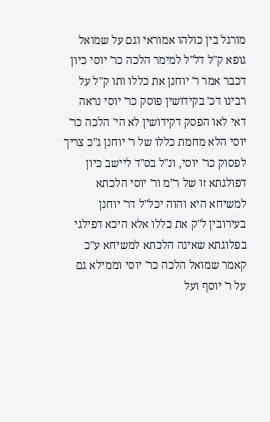מורגל בין כולהו אמוראי וגם על שמואל גופא ק"ל דל"ל למימר הלכה כר' יוסי כיון דכבר אמר ר' יוחנן את כללו ותו ק"ל על רבינו דכ' בקידושין פוסק כר' יוסי נראה דאי לאו הפסק דקידושין לא הי' הלכה כר' יוסי הלא מחמת כללו של ר' יוחנן ג"כ צריך לפסוק כר' יוסי, ונ"ל בס"ד ליישב כיון דפולגתא זו של ר"מ ור' יוסי הלכתא למשיחא היא והוה יכל"ל דר' יוחנן בעירובין ל"ק את כללו אלא היכא דפילגי בפלוגתא שאינה הלכתא למשיחא ע"כ קאמר שמואל הלכה כר' יוסי וממילא גם על ר' יוסף ועל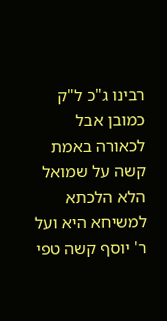רבינו ג"כ ל"ק כמובן אבל לכאורה באמת קשה על שמואל הלא הלכתא למשיחא היא ועל ר' יוסף קשה טפי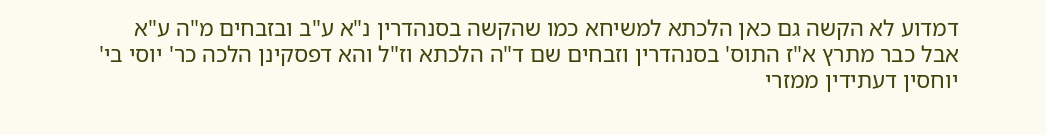דמדוע לא הקשה גם כאן הלכתא למשיחא כמו שהקשה בסנהדרין נ"א ע"ב ובזבחים מ"ה ע"א אבל כבר מתרץ א"ז התוס' בסנהדרין וזבחים שם ד"ה הלכתא וז"ל והא דפסקינן הלכה כר' יוסי בי' יוחסין דעתידין ממזרי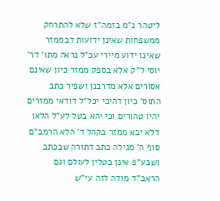ליטהר נ"מ בזמה"ז שלא להתרחק ממשפחות שאינן ידועות דבממזר שאינו ידוע מיירי עכ"ל נראה מתו' דר' יוסי ל"ק אלא בספק ממזר כיון שאינם אסורים אלא מדרבנן ושפיר כתב התוס' כיון דהיכי יכל"ל דודאי ממזרים יהיו טהורים וכי יהא בטל לע"ל הלאו דלא יבא ממזר בקהל ד' הלא הרמב"ם סוף ה' מגילה כתב דתורה שבכתב ושבע"פ אינן בטלין לעולם וגם הראב"ד מודה לזה עי"ש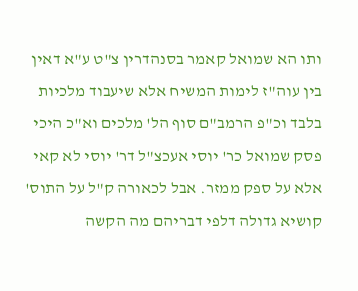ותו הא שמואל קאמר בסנהדרין צ"ט ע"א דאין בין עוה"ז לימות המשיח אלא שיעבוד מלכיות בלבד וכ"פ הרמב"ם סוף הל' מלכים וא"כ היכי פסק שמואל כר' יוסי אעכצ"ל דר' יוסי לא קאי אלא על ספק ממזר. אבל לכאורה ק"ל על התוס' קושיא גדולה דלפי דבריהם מה הקשה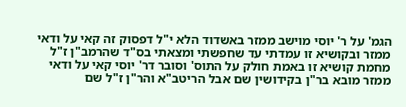הגמ' על ר' יוסי מוישב ממזר באשדוד הלא י"ל דפסוק זה קאי על ודאי ממזר ובקושיא זו עמדתי עד שחפשתי ומצאתי בס"ד שהרמב"ן ז"ל מחמת קושיא זו באמת חולק על התוס' וסובר דר' יוסי קאי על ודאי ממזר מובא בר"ן בקידושין שם אבל הריטב"א והר"ן ז"ל שם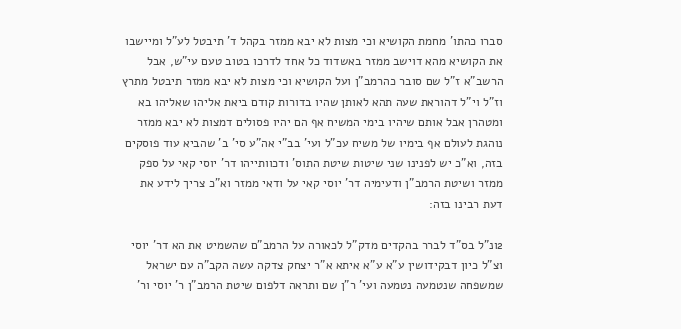סברו כהתו' מחמת הקושיא וכי מצות לא יבא ממזר בקהל ד' תיבטל לע"ל ומיישבו את הקושיא מהא דוישב ממזר באשדוד כל אחד לדרכו בטוב טעם עי"ש, אבל הרשב"א ז"ל שם סובר כהרמב"ן ועל הקושיא וכי מצות לא יבא ממזר תיבטל מתרץ וז"ל וי"ל דהוראת שעה תהא לאותן שהיו בדורות קודם ביאת אליהו שאליהו בא ומטהרן אבל אותם שיהיו בימי המשיח אף הם יהיו פסולים דמצות לא יבא ממזר נוהגת לעולם אף בימיו של משיח עכ"ל ועי' בב"י אה"ע סי' ב' שהביא עוד פוסקים בזה, וא"כ יש לפנינו שני שיטות שיטת התוס' ודכוותייהו דר' יוסי קאי על ספק ממזר ושיטת הרמב"ן ודעימיה דר' יוסי קאי על ודאי ממזר וא"כ צריך לידע את דעת רבינו בזה:

2ונ"ל בס"ד לברר בהקדים מדק"ל לכאורה על הרמב"ם שהשמיט את הא דר' יוסי וצ"ל כיון דבקידושין ע"א ע"א איתא א"ר יצחק צדקה עשה הקב"ה עם ישראל שמשפחה שנטמעה נטמעה ועי' ר"ן שם ותראה דלפום שיטת הרמב"ן ר' יוסי ור'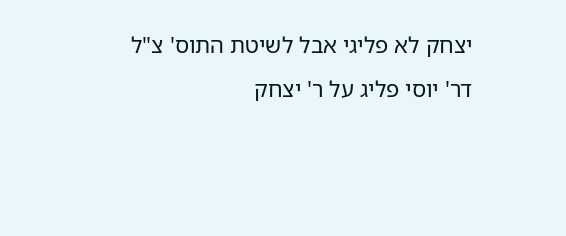יצחק לא פליגי אבל לשיטת התוס' צ"ל דר' יוסי פליג על ר' יצחק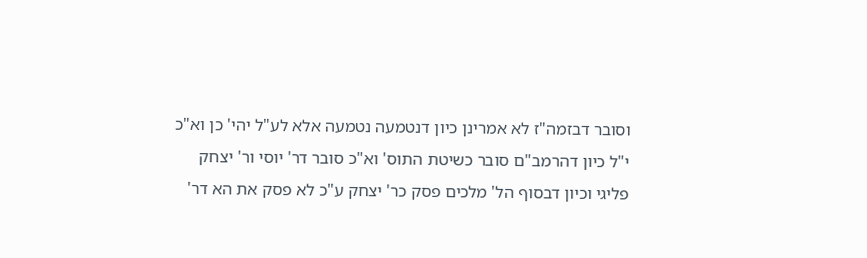וסובר דבזמה"ז לא אמרינן כיון דנטמעה נטמעה אלא לע"ל יהי' כן וא"כ י"ל כיון דהרמב"ם סובר כשיטת התוס' וא"כ סובר דר' יוסי ור' יצחק פליגי וכיון דבסוף הל' מלכים פסק כר' יצחק ע"כ לא פסק את הא דר'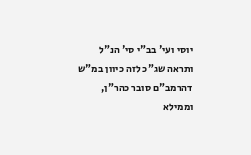יוסי ועי' בב"י סי' הנ"ל ותראה שג"כ לזה כיוון במ"ש דהרמב"ם סובר כהר"ן, וממילא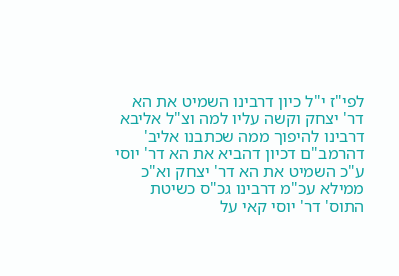לפי"ז י"ל כיון דרבינו השמיט את הא דר' יצחק וקשה עליו למה וצ"ל אליבא דרבינו להיפוך ממה שכתבנו אליב' דהרמב"ם דכיון דהביא את הא דר' יוסי ע"כ השמיט את הא דר' יצחק וא"כ ממילא עכ"מ דרבינו גכ"ס כשיטת התוס' דר' יוסי קאי על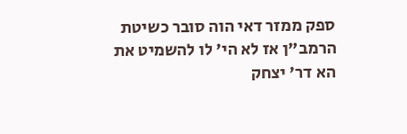ספק ממזר דאי הוה סובר כשיטת הרמב"ן אז לא הי' לו להשמיט את הא דר' יצחק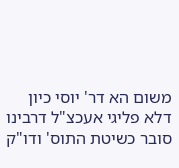משום הא דר' יוסי כיון דלא פליגי אעכצ"ל דרבינו סובר כשיטת התוס' ודו"ק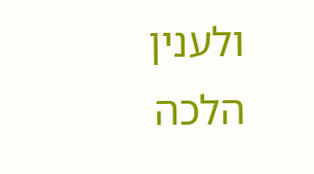ולענין הלכה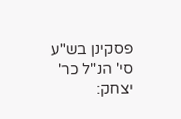פסקינן בש"ע סי' הנ"ל כר' יצחק: